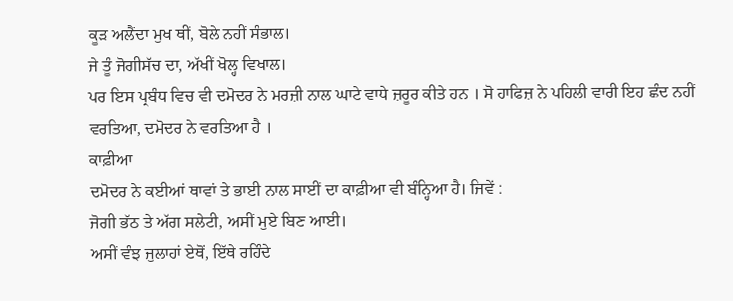ਕੂੜ ਅਲੈਂਦਾ ਮੁਖ ਥੀਂ, ਬੋਲੇ ਨਹੀਂ ਸੰਭਾਲ।
ਜੇ ਤੂੰ ਜੋਗੀਸੱਚ ਦਾ, ਅੱਖੀਂ ਖੋਲ੍ਹ ਵਿਖਾਲ।
ਪਰ ਇਸ ਪ੍ਰਬੰਧ ਵਿਚ ਵੀ ਦਮੋਦਰ ਨੇ ਮਰਜ਼ੀ ਨਾਲ ਘਾਟੇ ਵਾਧੇ ਜ਼ਰੂਰ ਕੀਤੇ ਹਨ । ਸੋ ਹਾਫਿਜ਼ ਨੇ ਪਹਿਲੀ ਵਾਰੀ ਇਹ ਛੰਦ ਨਹੀਂ ਵਰਤਿਆ, ਦਮੋਦਰ ਨੇ ਵਰਤਿਆ ਹੈ ।
ਕਾਫ਼ੀਆ
ਦਮੋਦਰ ਨੇ ਕਈਆਂ ਥਾਵਾਂ ਤੇ ਭਾਈ ਨਾਲ ਸਾਈਂ ਦਾ ਕਾਫ਼ੀਆ ਵੀ ਬੰਨ੍ਹਿਆ ਹੈ। ਜਿਵੇਂ :
ਜੋਗੀ ਭੱਠ ਤੇ ਅੱਗ ਸਲੇਟੀ, ਅਸੀਂ ਮੁਏ ਬਿਣ ਆਈ।
ਅਸੀਂ ਵੰਝ ਜੁਲਾਹਾਂ ਏਥੋਂ, ਇੱਥੇ ਰਹਿੰਦੇ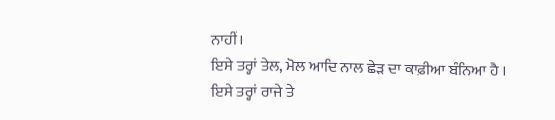ਨਾਹੀਂ।
ਇਸੇ ਤਰ੍ਹਾਂ ਤੇਲ, ਮੋਲ ਆਦਿ ਨਾਲ ਛੇੜ ਦਾ ਕਾਫ਼ੀਆ ਬੰਨਿਆ ਹੈ । ਇਸੇ ਤਰ੍ਹਾਂ ਰਾਜੇ ਤੇ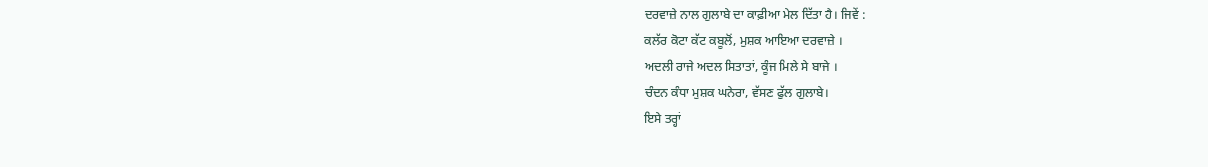ਦਰਵਾਜ਼ੇ ਨਾਲ ਗੁਲਾਬੇ ਦਾ ਕਾਫ਼ੀਆ ਮੇਲ ਦਿੱਤਾ ਹੈ। ਜਿਵੇਂ :
ਕਲੱਰ ਕੋਟਾ ਕੱਟ ਕਬੂਲੋਂ, ਮੁਸ਼ਕ ਆਇਆ ਦਰਵਾਜ਼ੇ ।
ਅਦਲੀ ਰਾਜੇ ਅਦਲ ਸਿਤਾਤਾਂ, ਕੂੰਜ ਮਿਲੇ ਸੇ ਬਾਜੇ ।
ਚੰਦਨ ਕੰਧਾ ਮੁਸ਼ਕ ਘਨੇਰਾ, ਵੱਸਣ ਫੁੱਲ ਗੁਲਾਬੇ।
ਇਸੇ ਤਰ੍ਹਾਂ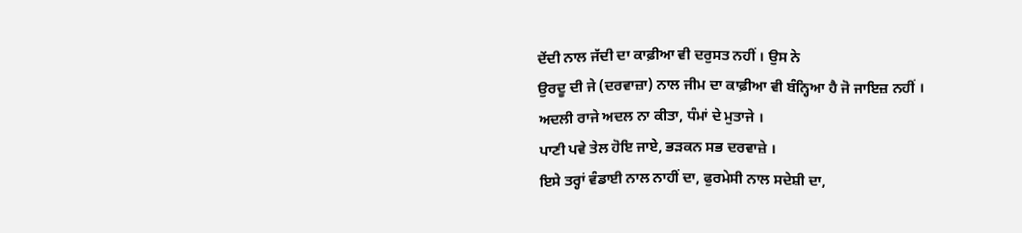ਦੇਂਦੀ ਨਾਲ ਜੱਦੀ ਦਾ ਕਾਫ਼ੀਆ ਵੀ ਦਰੁਸਤ ਨਹੀਂ । ਉਸ ਨੇ
ਉਰਦੂ ਦੀ ਜੇ (ਦਰਵਾਜ਼ਾ) ਨਾਲ ਜੀਮ ਦਾ ਕਾਫ਼ੀਆ ਵੀ ਬੰਨ੍ਹਿਆ ਹੈ ਜੋ ਜਾਇਜ਼ ਨਹੀਂ ।
ਅਦਲੀ ਰਾਜੇ ਅਦਲ ਨਾ ਕੀਤਾ, ਧੰਮਾਂ ਦੇ ਮੁਤਾਜੇ ।
ਪਾਣੀ ਪਵੇ ਤੇਲ ਹੋਇ ਜਾਏ, ਭੜਕਨ ਸਭ ਦਰਵਾਜ਼ੇ ।
ਇਸੇ ਤਰ੍ਹਾਂ ਵੰਡਾਈ ਨਾਲ ਨਾਹੀਂ ਦਾ, ਫੁਰਮੇਸੀ ਨਾਲ ਸਦੇਸ਼ੀ ਦਾ,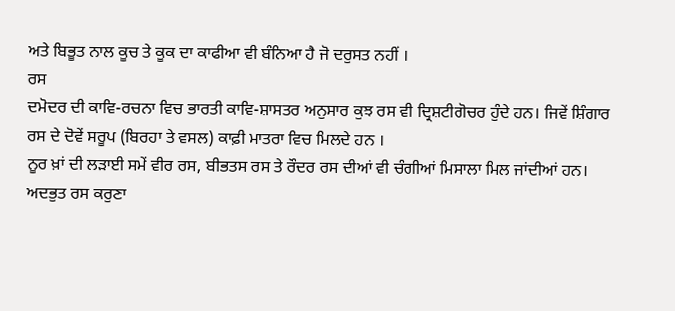ਅਤੇ ਬਿਭੂਤ ਨਾਲ ਕੂਚ ਤੇ ਕੂਕ ਦਾ ਕਾਫੀਆ ਵੀ ਬੰਨਿਆ ਹੈ ਜੋ ਦਰੁਸਤ ਨਹੀਂ ।
ਰਸ
ਦਮੋਦਰ ਦੀ ਕਾਵਿ-ਰਚਨਾ ਵਿਚ ਭਾਰਤੀ ਕਾਵਿ-ਸ਼ਾਸਤਰ ਅਨੁਸਾਰ ਕੁਝ ਰਸ ਵੀ ਦ੍ਰਿਸ਼ਟੀਗੋਚਰ ਹੁੰਦੇ ਹਨ। ਜਿਵੇਂ ਸ਼ਿੰਗਾਰ ਰਸ ਦੇ ਦੋਵੇਂ ਸਰੂਪ (ਬਿਰਹਾ ਤੇ ਵਸਲ) ਕਾਫ਼ੀ ਮਾਤਰਾ ਵਿਚ ਮਿਲਦੇ ਹਨ ।
ਨੂਰ ਖ਼ਾਂ ਦੀ ਲੜਾਈ ਸਮੇਂ ਵੀਰ ਰਸ, ਬੀਭਤਸ ਰਸ ਤੇ ਰੌਦਰ ਰਸ ਦੀਆਂ ਵੀ ਚੰਗੀਆਂ ਮਿਸਾਲਾ ਮਿਲ ਜਾਂਦੀਆਂ ਹਨ। ਅਦਭੁਤ ਰਸ ਕਰੁਣਾ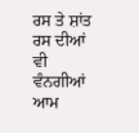ਰਸ ਤੇ ਸ਼ਾਂਤ ਰਸ ਦੀਆਂ ਵੀ ਵੰਨਗੀਆਂ ਆਮ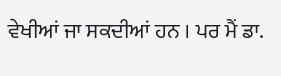ਵੇਖੀਆਂ ਜਾ ਸਕਦੀਆਂ ਹਨ । ਪਰ ਮੈਂ ਡਾ.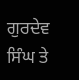ਗੁਰਦੇਵ ਸਿੰਘ ਤੇ